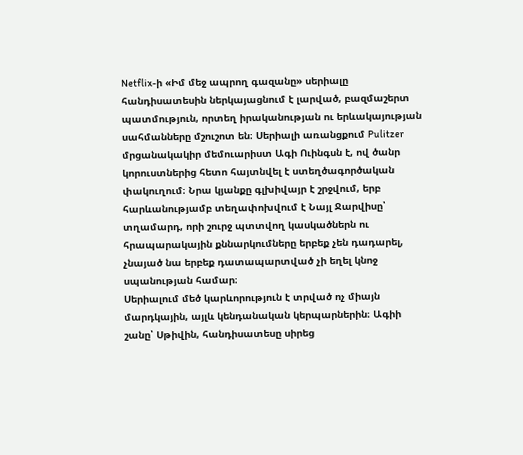Netflix-ի «Իմ մեջ ապրող գազանը» սերիալը հանդիսատեսին ներկայացնում է լարված, բազմաշերտ պատմություն, որտեղ իրականության ու երևակայության սահմանները մշուշոտ են։ Սերիալի առանցքում Pulitzer մրցանակակիր մեմուարիստ Ագի Ուինգսն է, ով ծանր կորուստներից հետո հայտնվել է ստեղծագործական փակուղում։ Նրա կյանքը գլխիվայր է շրջվում, երբ հարևանությամբ տեղափոխվում է Նայլ Ջարվիսը՝ տղամարդ, որի շուրջ պտտվող կասկածներն ու հրապարակային քննարկումները երբեք չեն դադարել, չնայած նա երբեք դատապարտված չի եղել կնոջ սպանության համար։
Սերիալում մեծ կարևորություն է տրված ոչ միայն մարդկային, այլև կենդանական կերպարներին։ Ագիի շանը՝ Սթիվին, հանդիսատեսը սիրեց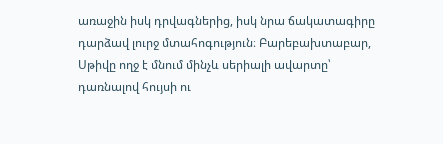առաջին իսկ դրվագներից, իսկ նրա ճակատագիրը դարձավ լուրջ մտահոգություն։ Բարեբախտաբար, Սթիվը ողջ է մնում մինչև սերիալի ավարտը՝ դառնալով հույսի ու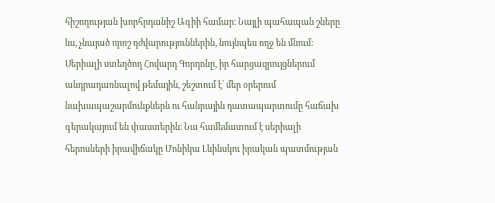հիշողության խորհրդանիշ Ագիի համար։ Նայլի պահապան շները ևս, չնայած որոշ դժվարություններին, նույնպես ողջ են մնում։
Սերիալի ստեղծող Հովարդ Գորդոնը, իր հարցազրույցներում անդրադառնալով թեմային, շեշտում է՝ մեր օրերում նախապաշարմունքներն ու հանրային դատապարտումը հաճախ գերակայում են փաստերին։ Նա համեմատում է սերիալի հերոսների իրավիճակը Մոնիկա Լևինսկու իրական պատմության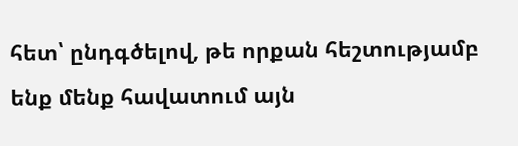հետ՝ ընդգծելով, թե որքան հեշտությամբ ենք մենք հավատում այն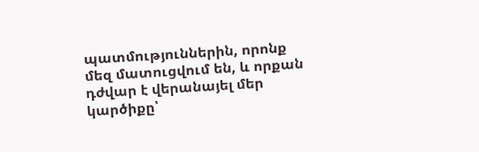պատմություններին, որոնք մեզ մատուցվում են, և որքան դժվար է վերանայել մեր կարծիքը՝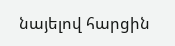նայելով հարցին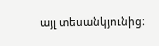այլ տեսանկյունից։